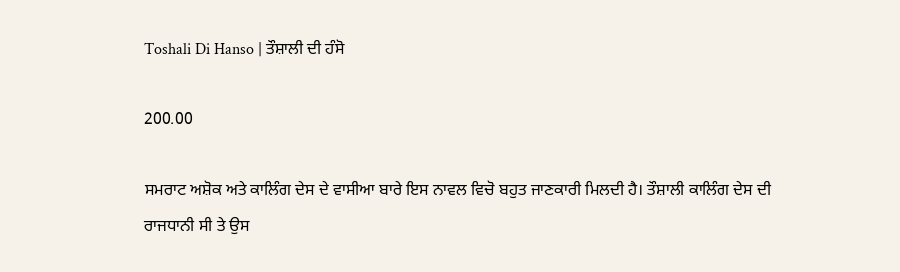Toshali Di Hanso | ਤੌਸ਼ਾਲੀ ਦੀ ਹੰਸੋ

200.00

ਸਮਰਾਟ ਅਸ਼ੋਕ ਅਤੇ ਕਾਲਿੰਗ ਦੇਸ ਦੇ ਵਾਸੀਆ ਬਾਰੇ ਇਸ ਨਾਵਲ ਵਿਚੋ ਬਹੁਤ ਜਾਣਕਾਰੀ ਮਿਲਦੀ ਹੈ। ਤੌਸ਼ਾਲੀ ਕਾਲਿੰਗ ਦੇਸ ਦੀ ਰਾਜਧਾਨੀ ਸੀ ਤੇ ਉਸ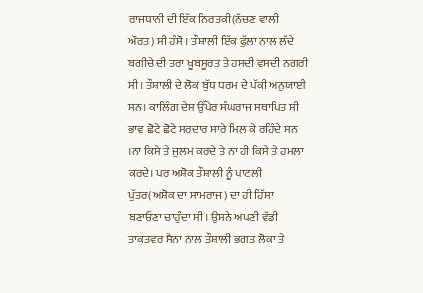ਰਾਜਧਾਨੀ ਦੀ ਇੱਕ ਨਿਰਤਕੀ(ਨੱਚਣ ਵਾਲੀ ਔਰਤ) ਸੀ ਹੰਸੋ । ਤੌਸ਼ਾਲੀ ਇੱਕ ਫੁੱਲ਼ਾ ਨਾਲ ਲੱਦੇ ਬਗੀਚੇ ਦੀ ਤਰਾ ਖੂਬਸੂਰਤ ਤੇ ਹਸਦੀ ਵਸਦੀ ਨਗਰੀ ਸੀ। ਤੌਸ਼ਾਲੀ ਦੇ ਲੋਕ ਬੁੱਧ ਧਰਮ ਦੇ ਪੱਕੀ ਅਨੁਯਾਈ ਸਨ। ਕਾਲਿੰਗ ਦੇਸ ਉੱਪੇਰ ਸੰਘਰਾਜ ਸਥਾਪਿਤ ਸੀ ਭਾਵ ਛੋਟੇ ਛੋਟੇ ਸਰਦਾਰ ਸਾਰੇ ਮਿਲ ਕੇ ਰਹਿੰਦੇ ਸਨ ।ਨਾ ਕਿਸੇ ਤੇ ਜੁਲਮ ਕਰਦੇ ਤੇ ਨਾ ਹੀ ਕਿਸੇ ਤੇ ਹਮਲਾ ਕਰਦੇ। ਪਰ ਅਸ਼ੋਕ ਤੌਸ਼ਾਲੀ ਨੂੰ ਪਾਟਲੀ ਪੁੱਤਰ(ਅਸ਼ੋਕ ਦਾ ਸਾਮਰਾਜ) ਦਾ ਹੀ ਹਿੱਸਾ ਬਣਾਓਣਾ ਚਾਹੁੰਦਾ ਸੀ। ਉਸਨੇ ਅਪਣੀ ਵੱਡੀ ਤਾਕਤਵਰ ਸੈਨਾ ਨਾਲ ਤੌਸ਼ਾਲੀ ਭਗਤ ਲੋਕਾ ਤੇ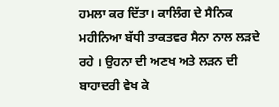ਹਮਲਾ ਕਰ ਦਿੱਤਾ। ਕਾਲਿੰਗ ਦੇ ਸੈਨਿਕ ਮਹੀਨਿਆ ਬੱਧੀ ਤਾਕਤਵਰ ਸੈਨਾ ਨਾਲ ਲੜਦੇ ਰਹੇ । ਉਹਨਾ ਦੀ ਅਣਖ ਅਤੇ ਲੜਨ ਦੀ ਬਾਹਾਦਰੀ ਵੇਖ ਕੇ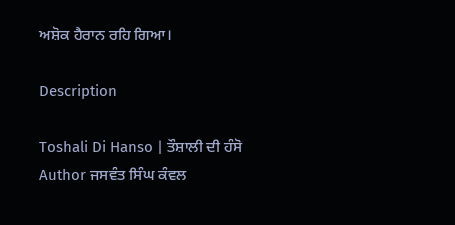ਅਸ਼ੋਕ ਹੈਰਾਨ ਰਹਿ ਗਿਆ।

Description

Toshali Di Hanso | ਤੌਸ਼ਾਲੀ ਦੀ ਹੰਸੋ
Author ਜਸਵੰਤ ਸਿੰਘ ਕੰਵਲ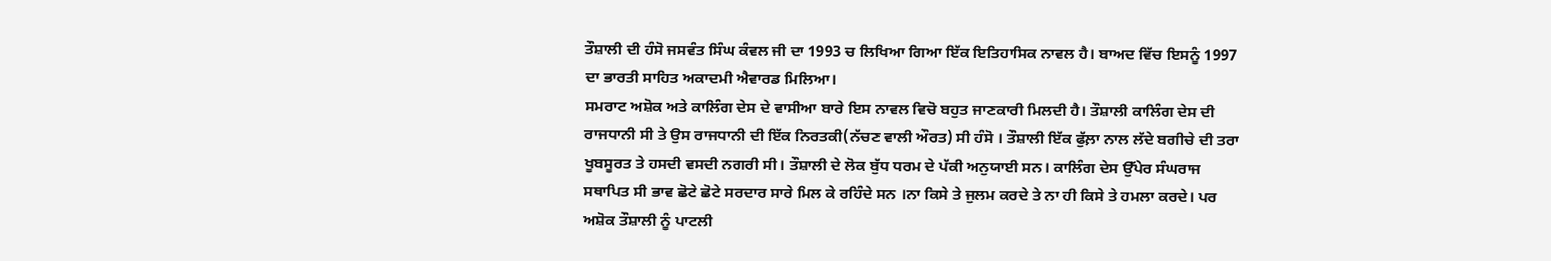ਤੌਸ਼ਾਲੀ ਦੀ ਹੰਸੋ ਜਸਵੰਤ ਸਿੰਘ ਕੰਵਲ ਜੀ ਦਾ 1993 ਚ ਲਿਖਿਆ ਗਿਆ ਇੱਕ ਇਤਿਹਾਸਿਕ ਨਾਵਲ ਹੈ। ਬਾਅਦ ਵਿੱਚ ਇਸਨੂੰ 1997 ਦਾ ਭਾਰਤੀ ਸਾਹਿਤ ਅਕਾਦਮੀ ਐਵਾਰਡ ਮਿਲਿਆ।
ਸਮਰਾਟ ਅਸ਼ੋਕ ਅਤੇ ਕਾਲਿੰਗ ਦੇਸ ਦੇ ਵਾਸੀਆ ਬਾਰੇ ਇਸ ਨਾਵਲ ਵਿਚੋ ਬਹੁਤ ਜਾਣਕਾਰੀ ਮਿਲਦੀ ਹੈ। ਤੌਸ਼ਾਲੀ ਕਾਲਿੰਗ ਦੇਸ ਦੀ ਰਾਜਧਾਨੀ ਸੀ ਤੇ ਉਸ ਰਾਜਧਾਨੀ ਦੀ ਇੱਕ ਨਿਰਤਕੀ(ਨੱਚਣ ਵਾਲੀ ਔਰਤ) ਸੀ ਹੰਸੋ । ਤੌਸ਼ਾਲੀ ਇੱਕ ਫੁੱਲ਼ਾ ਨਾਲ ਲੱਦੇ ਬਗੀਚੇ ਦੀ ਤਰਾ ਖੂਬਸੂਰਤ ਤੇ ਹਸਦੀ ਵਸਦੀ ਨਗਰੀ ਸੀ। ਤੌਸ਼ਾਲੀ ਦੇ ਲੋਕ ਬੁੱਧ ਧਰਮ ਦੇ ਪੱਕੀ ਅਨੁਯਾਈ ਸਨ। ਕਾਲਿੰਗ ਦੇਸ ਉੱਪੇਰ ਸੰਘਰਾਜ ਸਥਾਪਿਤ ਸੀ ਭਾਵ ਛੋਟੇ ਛੋਟੇ ਸਰਦਾਰ ਸਾਰੇ ਮਿਲ ਕੇ ਰਹਿੰਦੇ ਸਨ ।ਨਾ ਕਿਸੇ ਤੇ ਜੁਲਮ ਕਰਦੇ ਤੇ ਨਾ ਹੀ ਕਿਸੇ ਤੇ ਹਮਲਾ ਕਰਦੇ। ਪਰ ਅਸ਼ੋਕ ਤੌਸ਼ਾਲੀ ਨੂੰ ਪਾਟਲੀ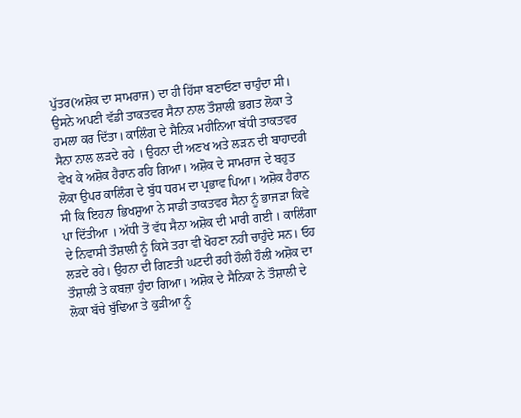ਪੁੱਤਰ(ਅਸ਼ੋਕ ਦਾ ਸਾਮਰਾਜ) ਦਾ ਹੀ ਹਿੱਸਾ ਬਣਾਓਣਾ ਚਾਹੁੰਦਾ ਸੀ। ਉਸਨੇ ਅਪਣੀ ਵੱਡੀ ਤਾਕਤਵਰ ਸੈਨਾ ਨਾਲ ਤੌਸ਼ਾਲੀ ਭਗਤ ਲੋਕਾ ਤੇ ਹਮਲਾ ਕਰ ਦਿੱਤਾ। ਕਾਲਿੰਗ ਦੇ ਸੈਨਿਕ ਮਹੀਨਿਆ ਬੱਧੀ ਤਾਕਤਵਰ ਸੈਨਾ ਨਾਲ ਲੜਦੇ ਰਹੇ । ਉਹਨਾ ਦੀ ਅਣਖ ਅਤੇ ਲੜਨ ਦੀ ਬਾਹਾਦਰੀ ਵੇਖ ਕੇ ਅਸ਼ੋਕ ਹੈਰਾਨ ਰਹਿ ਗਿਆ। ਅਸ਼ੋਕ ਦੇ ਸਾਮਰਾਜ ਦੇ ਬਹੁਤ ਲੋਕਾ ਉਪਰ ਕਾਲਿੰਗ ਦੇ ਬੁੱਧ ਧਰਮ ਦਾ ਪ੍ਰਭਾਵ ਪਿਆ। ਅਸ਼ੋਕ ਹੈਰਾਨ ਸੀ ਕਿ ਇਹਨਾ ਭਿਖਸ਼ੁਆ ਨੇ ਸਾਡੀ ਤਾਕਤਵਰ ਸੈਨਾ ਨੂੰ ਭਾਜੜਾ ਕਿਵੇ ਪਾ ਦਿੱਤੀਆ । ਅੱਧੀ ਤੋਂ ਵੱਧ ਸੈਨਾ ਅਸ਼ੋਕ ਦੀ ਮਾਰੀ ਗਈ । ਕਾਲਿੰਗਾ ਦੇ ਨਿਵਾਸੀ ਤੌਸ਼ਾਲੀ ਨੂੰ ਕਿਸੇ ਤਰਾ ਵੀ ਖੋਹਣਾ ਨਹੀ ਚਾਹੁੰਦੇ ਸਨ। ਓਹ ਲੜਦੇ ਰਹੇ। ਉਹਨਾ ਦੀ ਗਿਣਤੀ ਘਟਦੀ ਰਹੀ ਹੌਲੀ ਹੌਲੀ ਅਸ਼ੋਕ ਦਾ ਤੌਸ਼ਾਲੀ ਤੇ ਕਬਜ਼ਾ ਹੁੰਦਾ ਗਿਆ। ਅਸ਼ੋਕ ਦੇ ਸੈਨਿਕਾ ਨੇ ਤੌਸ਼ਾਲੀ ਦੇ ਲੋਕਾ ਬੱਚੇ ਬੁੱਢਿਆ ਤੇ ਕੁੜੀਆ ਨੂੰ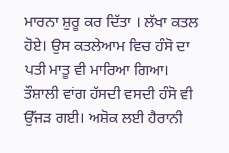ਮਾਰਨਾ ਸ਼ੁਰੂ ਕਰ ਦਿੱਤਾ । ਲੱਖਾ ਕਤਲ ਹੋਏ। ਉਸ ਕਤਲੇਆਮ ਵਿਚ ਹੰਸੋ ਦਾ ਪਤੀ ਮਾਤੂ ਵੀ ਮਾਰਿਆ ਗਿਆ। ਤੌਸ਼ਾਲੀ ਵਾਂਗ ਹੱਸਦੀ ਵਸਦੀ ਹੰਸੋ ਵੀ ਉੱਜੜ ਗਈ। ਅਸ਼ੋਕ ਲਈ ਹੈਰਾਨੀ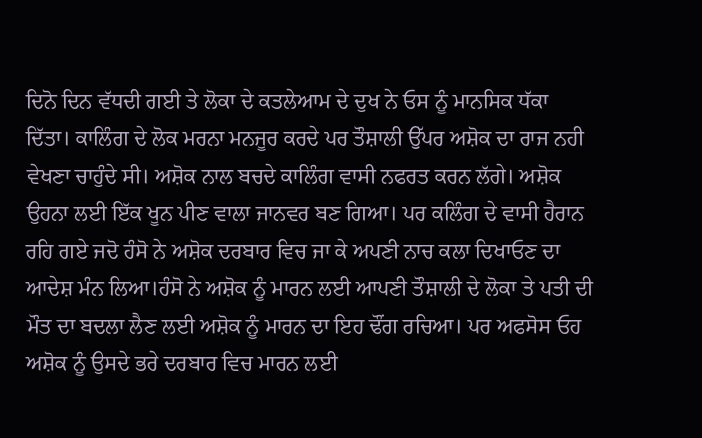ਦਿਨੋ ਦਿਨ ਵੱਧਦੀ ਗਈ ਤੇ ਲੋਕਾ ਦੇ ਕਤਲੇਆਮ ਦੇ ਦੁਖ ਨੇ ਓਸ ਨੂੰ ਮਾਨਸਿਕ ਧੱਕਾ ਦਿੱਤਾ। ਕਾਲਿੰਗ ਦੇ ਲੋਕ ਮਰਨਾ ਮਨਜੂਰ ਕਰਦੇ ਪਰ ਤੌਸ਼ਾਲੀ ਉੱਪਰ ਅਸ਼ੋਕ ਦਾ ਰਾਜ ਨਹੀ ਵੇਖਣਾ ਚਾਹੁੰਦੇ ਸੀ। ਅਸ਼ੋਕ ਨਾਲ ਬਚਦੇ ਕਾਲਿੰਗ ਵਾਸੀ ਨਫਰਤ ਕਰਨ ਲੱਗੇ। ਅਸ਼ੋਕ ਉਹਨਾ ਲਈ ਇੱਕ ਖੂਨ ਪੀਣ ਵਾਲਾ ਜਾਨਵਰ ਬਣ ਗਿਆ। ਪਰ ਕਲਿੰਗ ਦੇ ਵਾਸੀ ਹੈਰਾਨ ਰਹਿ ਗਏ ਜਦੋ ਹੰਸੋ ਨੇ ਅਸ਼ੋਕ ਦਰਬਾਰ ਵਿਚ ਜਾ ਕੇ ਅਪਣੀ ਨਾਚ ਕਲਾ ਦਿਖਾਓਣ ਦਾ ਆਦੇਸ਼ ਮੰਨ ਲਿਆ।ਹੰਸੋ ਨੇ ਅਸ਼ੋਕ ਨੂੰ ਮਾਰਨ ਲਈ ਆਪਣੀ ਤੌਸ਼ਾਲੀ ਦੇ ਲੋਕਾ ਤੇ ਪਤੀ ਦੀ ਮੌਤ ਦਾ ਬਦਲਾ ਲੈਣ ਲਈ ਅਸ਼ੋਕ ਨੂੰ ਮਾਰਨ ਦਾ ਇਹ ਢੌਂਗ ਰਚਿਆ। ਪਰ ਅਫਸੋਸ ਓਹ ਅਸ਼ੋਕ ਨੂੰ ਉਸਦੇ ਭਰੇ ਦਰਬਾਰ ਵਿਚ ਮਾਰਨ ਲਈ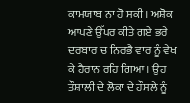ਕਾਮਯਾਬ ਨਾ ਹੋ ਸਕੀ। ਅਸ਼ੋਕ ਆਪਣੇ ਉੱਪਰ ਕੀਤੇ ਗਏ ਭਰੇ ਦਰਬਾਰ ਚ ਨਿਰਭੈ ਵਾਰ ਨੂੰ ਵੇਖ ਕੇ ਹੈਰਾਨ ਰਹਿ ਗਿਆ। ਉਹ ਤੌਸ਼ਾਲੀ ਦੇ ਲੋਕਾ ਦੇ ਹੌਸਲੇ ਨੂੰ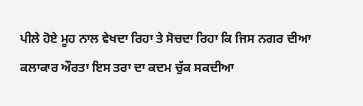ਪੀਲੇ ਹੋਏ ਮੂਹ ਨਾਲ ਵੇਖਦਾ ਰਿਹਾ ਤੇ ਸੋਚਦਾ ਰਿਹਾ ਕਿ ਜਿਸ ਨਗਰ ਦੀਆ ਕਲਾਕਾਰ ਔਰਤਾ ਇਸ ਤਰਾ ਦਾ ਕਦਮ ਚੁੱਕ ਸਕਦੀਆ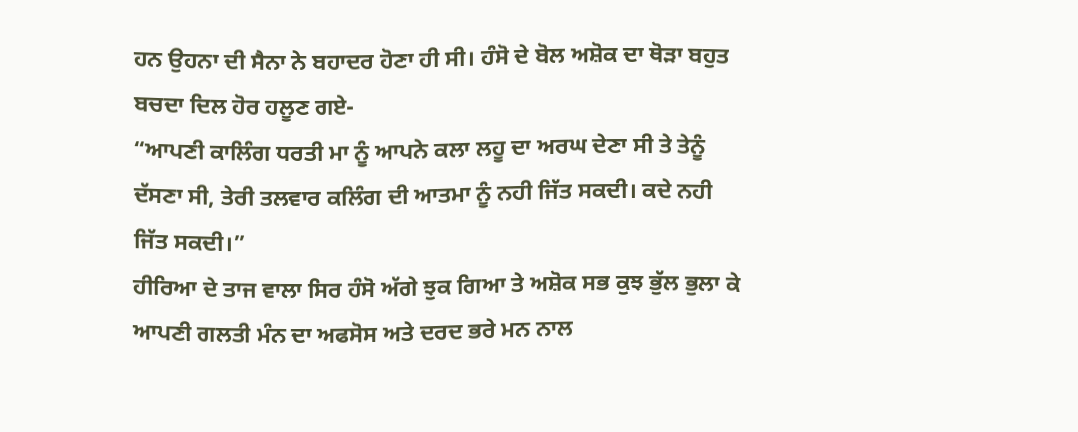ਹਨ ਉਹਨਾ ਦੀ ਸੈਨਾ ਨੇ ਬਹਾਦਰ ਹੋਣਾ ਹੀ ਸੀ। ਹੰਸੋ ਦੇ ਬੋਲ ਅਸ਼ੋਕ ਦਾ ਥੋੜਾ ਬਹੁਤ ਬਚਦਾ ਦਿਲ ਹੋਰ ਹਲੂਣ ਗਏ-
“ਆਪਣੀ ਕਾਲਿੰਗ ਧਰਤੀ ਮਾ ਨੂੰ ਆਪਨੇ ਕਲਾ ਲਹੂ ਦਾ ਅਰਘ ਦੇਣਾ ਸੀ ਤੇ ਤੇਨੂੰ ਦੱਸਣਾ ਸੀ, ਤੇਰੀ ਤਲਵਾਰ ਕਲਿੰਗ ਦੀ ਆਤਮਾ ਨੂੰ ਨਹੀ ਜਿੱਤ ਸਕਦੀ। ਕਦੇ ਨਹੀ ਜਿੱਤ ਸਕਦੀ।”
ਹੀਰਿਆ ਦੇ ਤਾਜ ਵਾਲਾ ਸਿਰ ਹੰਸੋ ਅੱਗੇ ਝੁਕ ਗਿਆ ਤੇ ਅਸ਼ੋਕ ਸਭ ਕੁਝ ਭੁੱਲ ਭੁਲਾ ਕੇ ਆਪਣੀ ਗਲਤੀ ਮੰਨ ਦਾ ਅਫਸੋਸ ਅਤੇ ਦਰਦ ਭਰੇ ਮਨ ਨਾਲ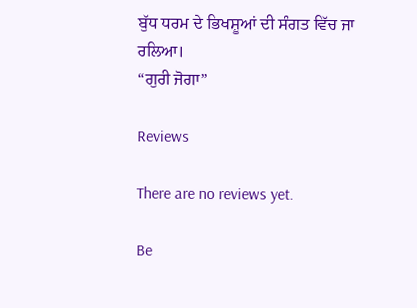ਬੁੱਧ ਧਰਮ ਦੇ ਭਿਖਸ਼ੂਆਂ ਦੀ ਸੰਗਤ ਵਿੱਚ ਜਾ ਰਲਿਆ।
“ਗੁਰੀ ਜੋਗਾ”

Reviews

There are no reviews yet.

Be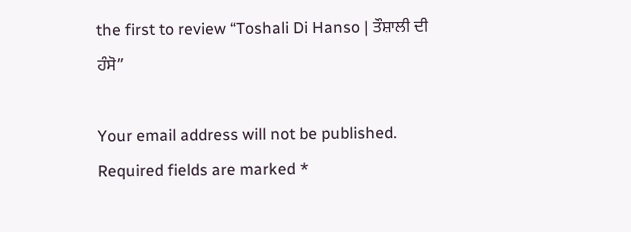the first to review “Toshali Di Hanso | ਤੌਸ਼ਾਲੀ ਦੀ ਹੰਸੋ”

Your email address will not be published. Required fields are marked *